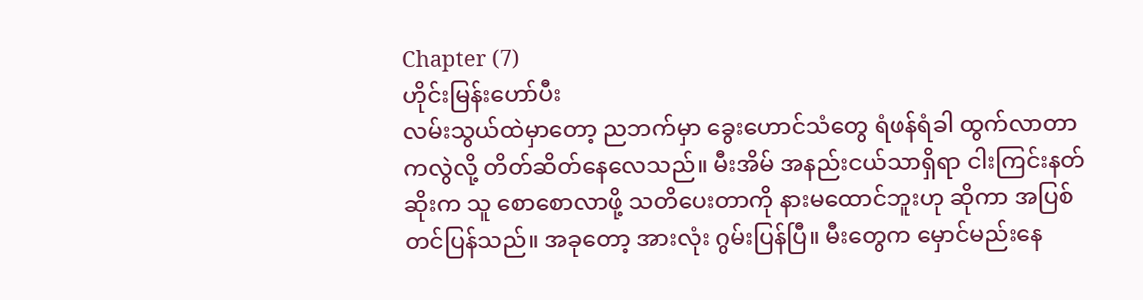Chapter (7)
ဟိုင်းမြန်းဟော်ပီး
လမ်းသွယ်ထဲမှာတော့ ညဘက်မှာ ခွေးဟောင်သံတွေ ရံဖန်ရံခါ ထွက်လာတာကလွဲလို့ တိတ်ဆိတ်နေလေသည်။ မီးအိမ် အနည်းငယ်သာရှိရာ ငါးကြင်းနတ်ဆိုးက သူ စောစောလာဖို့ သတိပေးတာကို နားမထောင်ဘူးဟု ဆိုကာ အပြစ်တင်ပြန်သည်။ အခုတော့ အားလုံး ဂွမ်းပြန်ပြီ။ မီးတွေက မှောင်မည်းနေ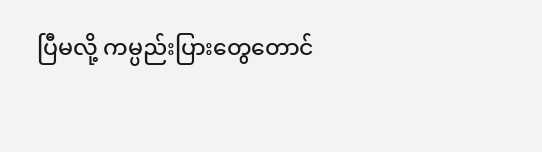ပြီမလို့ ကမ္ပည်းပြားတွေတောင်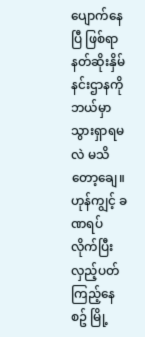ပျောက်နေပြီ ဖြစ်ရာ နတ်ဆိုးနှိမ်နင်းဌာနကို ဘယ်မှာ သွားရှာရမလဲ မသိတော့ချေ။
ဟုန်ကျွင့် ခဏရပ်လိုက်ပြီး လှည့်ပတ်ကြည့်နေစဥ် မြို့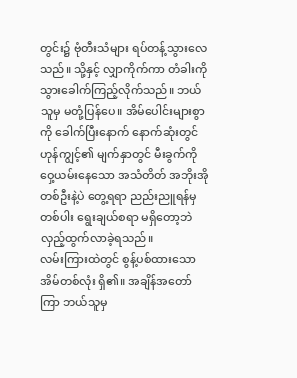တွင်း၌ ဗုံတီးသံများ ရပ်တန့်သွားလေသည်။ သို့နှင့် လျှာကိုက်ကာ တံခါးကို သွားခေါက်ကြည့်လိုက်သည်။ ဘယ်သူမှ မတုံ့ပြန်ပေ။ အိမ်ပေါင်းများစွာကို ခေါက်ပြီးနောက် နောက်ဆုံးတွင် ဟုန်ကျွင့်၏ မျက်နှာတွင် မီးခွက်ကို ဝှေ့ယမ်းနေသော အသံတိတ် အဘိုးအိုတစ်ဦးနဲ့ပဲ တွေ့ရရာ ညည်းညူရန်မှတစ်ပါး ရွေးချယ်စရာ မရှိတော့ဘဲ လှည့်ထွက်လာခဲ့ရသည်။
လမ်းကြားထဲတွင် စွန့်ပစ်ထားသော အိမ်တစ်လုံး ရှိ၏။ အချိန်အတော်ကြာ ဘယ်သူမှ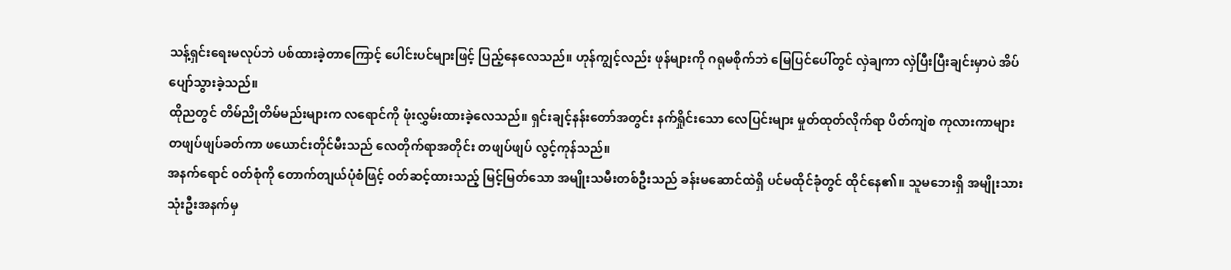သန့်ရှင်းရေးမလုပ်ဘဲ ပစ်ထားခဲ့တာကြောင့် ပေါင်းပင်များဖြင့် ပြည့်နေလေသည်။ ဟုန်ကျွင့်လည်း ဖုန်များကို ဂရုမစိုက်ဘဲ မြေပြင်ပေါ်တွင် လှဲချကာ လှဲပြီးပြီးချင်းမှာပဲ အိပ်ပျော်သွားခဲ့သည်။
ထိုညတွင် တိမ်ညိုတိမ်မည်းများက လရောင်ကို ဖုံးလွှမ်းထားခဲ့လေသည်။ ရှင်းချင့်နန်းတော်အတွင်း နက်ရှိုင်းသော လေပြင်းများ မှုတ်ထုတ်လိုက်ရာ ပိတ်ကျဲစ ကုလားကာများ တဖျပ်ဖျပ်ခတ်ကာ ဖယောင်းတိုင်မီးသည် လေတိုက်ရာအတိုင်း တဖျပ်ဖျပ် လွင့်ကုန်သည်။
အနက်ရောင် ၀တ်စုံကို တောက်တျယ်ပုံစံဖြင့် ဝတ်ဆင့်ထားသည့် မြင့်မြတ်သော အမျိုးသမီးတစ်ဦးသည် ခန်းမဆောင်ထဲရှိ ပင်မထိုင်ခုံတွင် ထိုင်နေ၏။ သူမဘေးရှိ အမျိုးသား သုံးဦးအနက်မှ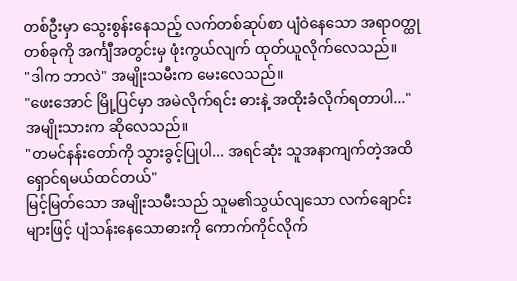တစ်ဦးမှာ သွေးစွန်းနေသည့် လက်တစ်ဆုပ်စာ ပျံဝဲနေသော အရာဝတ္ထုတစ်ခုကို အင်္ကျီအတွင်းမှ ဖုံးကွယ်လျက် ထုတ်ယူလိုက်လေသည်။
"ဒါက ဘာလဲ" အမျိုးသမီးက မေးလေသည်။
"ဖေးအောင် မြို့ပြင်မှာ အမဲလိုက်ရင်း ဓားနဲ့ အထိုးခံလိုက်ရတာပါ..."
အမျိုးသားက ဆိုလေသည်။
"တမင်နန်းတော်ကို သွားခွင့်ပြုပါ... အရင်ဆုံး သူအနာကျက်တဲ့အထိ ရှောင်ရမယ်ထင်တယ်"
မြင့်မြတ်သော အမျိုးသမီးသည် သူမ၏သွယ်လျသော လက်ချောင်းများဖြင့် ပျံသန်းနေသောဓားကို ကောက်ကိုင်လိုက်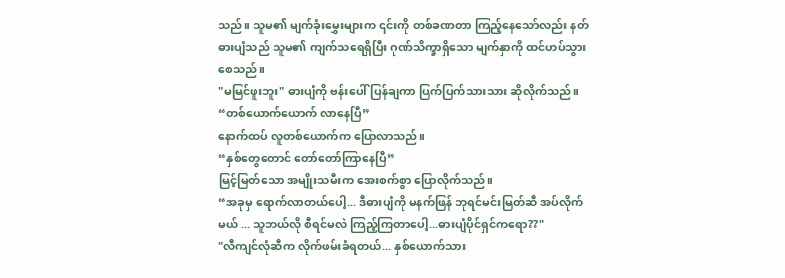သည်။ သူမ၏ မျက်ခုံးမွှေးများက ၎င်းကို တစ်ခဏတာ ကြည့်နေသော်လည်း နတ်ဓားပျံသည် သူမ၏ ကျက်သရေရှိပြီး ဂုဏ်သိက္ခာရှိသော မျက်နှာကို ထင်ဟပ်သွားစေသည်။
"မမြင်ဖူးဘူး" ဓားပျံကို ဗန်းပေါ်ပြန်ချကာ ပြက်ပြက်သားသား ဆိုလိုက်သည်။
“တစ်ယောက်ယောက် လာနေပြီ”
နောက်ထပ် လူတစ်ယောက်က ပြောလာသည်။
“နှစ်တွေတောင် တော်တော်ကြာနေပြီ”
မြင့်မြတ်သော အမျိုးသမီးက အေးစက်စွာ ပြောလိုက်သည်။
“အခုမှ ရောက်လာတယ်ပေါ့... ဒီဓားပျံကို မနက်ဖြန် ဘုရင်မင်းမြတ်ဆီ အပ်လိုက်မယ် ... သူဘယ်လို စီရင်မလဲ ကြည့်ကြတာပေါ့...ဓားပျံပိုင်ရှင်ကရော??"
"လီကျင်လုံဆီက လိုက်ဖမ်းခံရတယ်... နှစ်ယောက်သား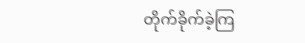တိုက်ခိုက်ခဲ့ကြ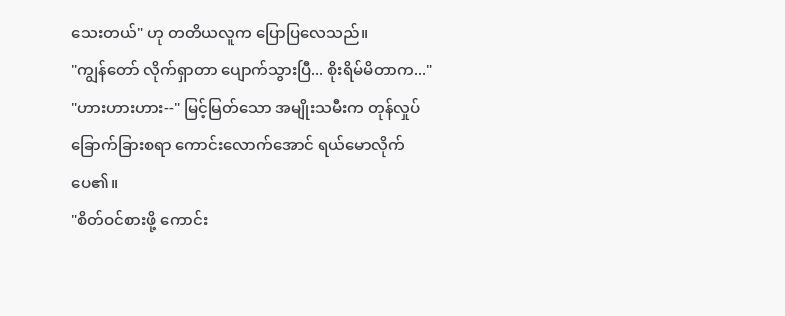သေးတယ်" ဟု တတိယလူက ပြောပြလေသည်။
"ကျွန်တော် လိုက်ရှာတာ ပျောက်သွားပြီ... စိုးရိမ်မိတာက..."
"ဟားဟားဟား--" မြင့်မြတ်သော အမျိုးသမီးက တုန်လှုပ်ခြောက်ခြားစရာ ကောင်းလောက်အောင် ရယ်မောလိုက်ပေ၏။
"စိတ်ဝင်စားဖို့ ကောင်း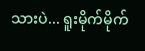သားပဲ... ရူးမိုက်မိုက်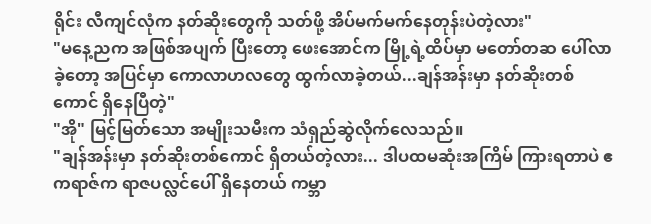ရိုင်း လီကျင်လုံက နတ်ဆိုးတွေကို သတ်ဖို့ အိပ်မက်မက်နေတုန်းပဲတဲ့လား"
"မနေ့ညက အဖြစ်အပျက် ပြီးတော့ ဖေးအောင်က မြို့ရဲ့ထိပ်မှာ မတော်တဆ ပေါ်လာခဲ့တော့ အပြင်မှာ ကောလာဟလတွေ ထွက်လာခဲ့တယ်...ချန်အန်းမှာ နတ်ဆိုးတစ်ကောင် ရှိနေပြီတဲ့"
"အို" မြင့်မြတ်သော အမျိုးသမီးက သံရှည်ဆွဲလိုက်လေသည်။
"ချန်အန်းမှာ နတ်ဆိုးတစ်ကောင် ရှိတယ်တဲ့လား... ဒါပထမဆုံးအကြိမ် ကြားရတာပဲ ဧကရာဇ်က ရာဇပလ္လင်ပေါ် ရှိနေတယ် ကမ္ဘာ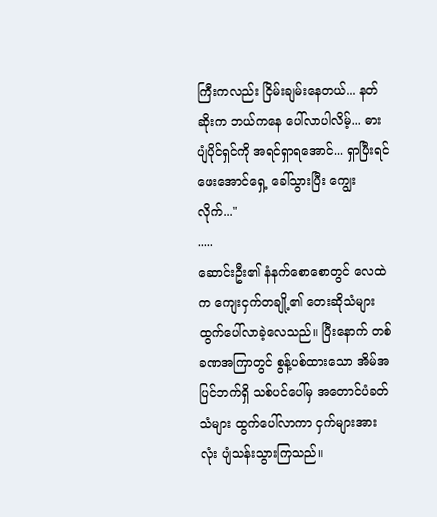ကြီးကလည်း ငြိမ်းချမ်းနေတယ်... နတ်ဆိုးက ဘယ်ကနေ ပေါ်လာပါလိမ့်... ဓားပျံပိုင်ရှင်ကို အရင်ရှာရအောင်... ရှာပြီးရင် ဖေးအောင်ရှေ့ ခေါ်သွားပြီး ကျွေးလိုက်..."
.....
ဆောင်းဦး၏ နံနက်စောစောတွင် လေထဲက ကျေးငှက်တချို့၏ တေးဆိုသံများ ထွက်ပေါ်လာခဲ့လေသည်။ ပြီးနောက် တစ်ခဏအကြာတွင် စွန့်ပစ်ထားသော အိမ်အပြင်ဘက်ရှိ သစ်ပင်ပေါ်မှ အတောင်ပံခတ်သံများ ထွက်ပေါ်လာကာ ငှက်များအားလုံး ပျံသန်းသွားကြသည်။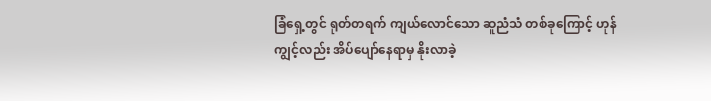ခြံရှေ့တွင် ရုတ်တရက် ကျယ်လောင်သော ဆူညံသံ တစ်ခုကြောင့် ဟုန်ကျွင့်လည်း အိပ်ပျော်နေရာမှ နိုးလာခဲ့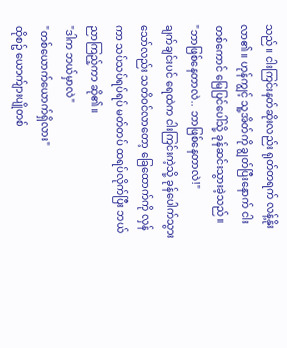သည်။ ငါးကြင်းနတ်ဆိုးလည်း ရုတ်တရက် လန့်နိုးလာ၏။ ဟုန်ကျွင့် သူ့အိတ်ကို ချွတ်ပြီးနောက် ငါးတစ်ကောင် မြေပြင်ပေါ်သို့ ခုန်ဆင်းသွားခဲ့သည်။
"ဘာဖြစ်နေတာလဲ.. ဘာဖြစ်နေတာလဲ!"
ချက်ချင်းပင် ရေထဲက ငါးကြင်းကဲ့သို့ ခုန်ပေါက်သွားသော်လည်း သတိဝင်လာတော့ ခြေထောက်ကို လှန်ကာ သပ်သပ်ရပ်ရပ် မတ်တပ် ထရပ်လိုက်ပြီး ဘယ်ညာကြည့်ကာ ဆို၏။
"ဒါက ဘယ်မှာလဲ"
"တစ်ယောက်ယောက်ရှိလား"
ထိုစဥ် ယောက်ျားပျိုတစ်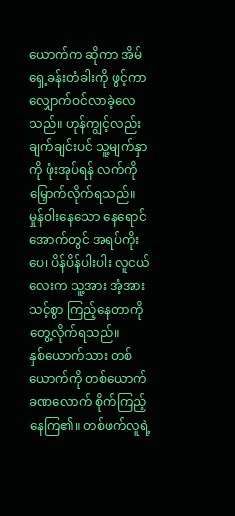ယောက်က ဆိုကာ အိမ်ရှေ့ခန်းတံခါးကို ဖွင့်ကာ လျှောက်ဝင်လာခဲ့လေသည်။ ဟုန်ကျွင့်လည်း ချက်ချင်းပင် သူ့မျက်နှာကို ဖုံးအုပ်ရန် လက်ကို မြှောက်လိုက်ရသည်။ မှုန်ဝါးနေသော နေရောင်အောက်တွင် အရပ်ကိုးပေ၊ ပိန်ပိန်ပါးပါး လူငယ်လေးက သူ့အား အံ့အားသင့်စွာ ကြည့်နေတာကို တွေ့လိုက်ရသည်။
နှစ်ယောက်သား တစ်ယောက်ကို တစ်ယောက် ခဏလောက် စိုက်ကြည့်နေကြ၏။ တစ်ဖက်လူရဲ့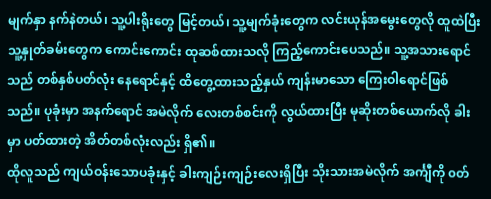မျက်နှာ နက်နဲတယ်၊ သူ့ပါးရိုးတွေ မြင့်တယ်၊ သူ့မျက်ခုံးတွေက လင်းယုန်အမွေးတွေလို ထူထဲပြီး သူ့နှုတ်ခမ်းတွေက ကောင်းကောင်း ထုဆစ်ထားသလို ကြည့်ကောင်းပေသည်။ သူ့အသားရောင်သည် တစ်နှစ်ပတ်လုံး နေရောင်နှင့် ထိတွေ့ထားသည့်နှယ် ကျန်းမာသော ကြေးဝါရောင်ဖြစ်သည်။ ပုခုံးမှာ အနက်ရောင် အမဲလိုက် လေးတစ်စင်းကို လွယ်ထားပြီး မုဆိုးတစ်ယောက်လို ခါးမှာ ပတ်ထားတဲ့ အိတ်တစ်လုံးလည်း ရှိ၏။
ထိုလူသည် ကျယ်ဝန်းသောပခုံးနှင့် ခါးကျဉ်းကျဉ်းလေးရှိပြီး သိုးသားအမဲလိုက် အင်္ကျီကို ၀တ်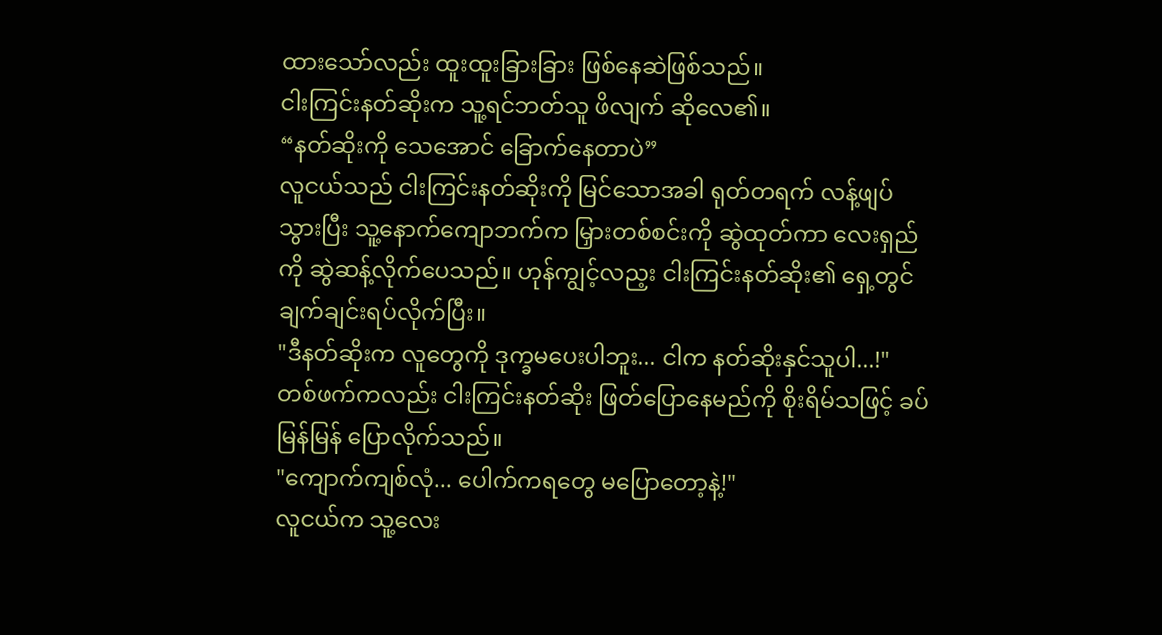ထားသော်လည်း ထူးထူးခြားခြား ဖြစ်နေဆဲဖြစ်သည်။
ငါးကြင်းနတ်ဆိုးက သူ့ရင်ဘတ်သူ ဖိလျက် ဆိုလေ၏။
“နတ်ဆိုးကို သေအောင် ခြောက်နေတာပဲ”
လူငယ်သည် ငါးကြင်းနတ်ဆိုးကို မြင်သောအခါ ရုတ်တရက် လန့်ဖျပ်သွားပြီး သူ့နောက်ကျောဘက်က မြှားတစ်စင်းကို ဆွဲထုတ်ကာ လေးရှည်ကို ဆွဲဆန့်လိုက်ပေသည်။ ဟုန်ကျွင့်လည့း ငါးကြင်းနတ်ဆိုး၏ ရှေ့တွင် ချက်ချင်းရပ်လိုက်ပြီး။
"ဒီနတ်ဆိုးက လူတွေကို ဒုက္ခမပေးပါဘူး... ငါက နတ်ဆိုးနှင်သူပါ...!"
တစ်ဖက်ကလည်း ငါးကြင်းနတ်ဆိုး ဖြတ်ပြောနေမည်ကို စိုးရိမ်သဖြင့် ခပ်မြန်မြန် ပြောလိုက်သည်။
"ကျောက်ကျစ်လုံ... ပေါက်ကရတွေ မပြောတော့နဲ့!"
လူငယ်က သူ့လေး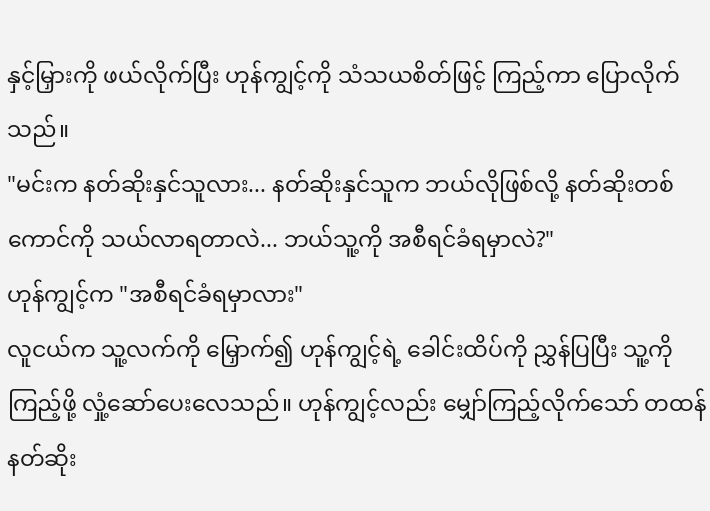နှင့်မြှားကို ဖယ်လိုက်ပြီး ဟုန်ကျွင့်ကို သံသယစိတ်ဖြင့် ကြည့်ကာ ပြောလိုက်သည်။
"မင်းက နတ်ဆိုးနှင်သူလား... နတ်ဆိုးနှင်သူက ဘယ်လိုဖြစ်လို့ နတ်ဆိုးတစ်ကောင်ကို သယ်လာရတာလဲ... ဘယ်သူ့ကို အစီရင်ခံရမှာလဲ?"
ဟုန်ကျွင့်က "အစီရင်ခံရမှာလား"
လူငယ်က သူ့လက်ကို မြှောက်၍ ဟုန်ကျွင့်ရဲ့ ခေါင်းထိပ်ကို ညွှန်ပြပြီး သူ့ကို ကြည့်ဖို့ လှုံ့ဆော်ပေးလေသည်။ ဟုန်ကျွင့်လည်း မျှော်ကြည့်လိုက်သော် တထန်နတ်ဆိုး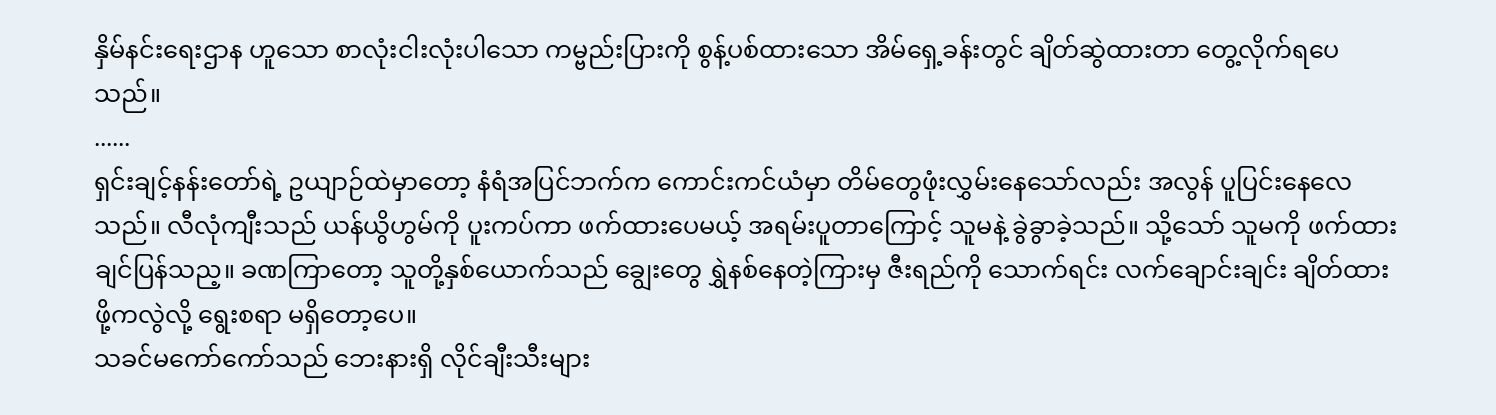နှိမ်နင်းရေးဌာန ဟူသော စာလုံးငါးလုံးပါသော ကမ္ဗည်းပြားကို စွန့်ပစ်ထားသော အိမ်ရှေ့ခန်းတွင် ချိတ်ဆွဲထားတာ တွေ့လိုက်ရပေသည်။
......
ရှင်းချင့်နန်းတော်ရဲ့ ဥယျာဉ်ထဲမှာတော့ နံရံအပြင်ဘက်က ကောင်းကင်ယံမှာ တိမ်တွေဖုံးလွှမ်းနေသော်လည်း အလွန် ပူပြင်းနေလေသည်။ လီလုံကျီးသည် ယန်ယွိဟွမ်ကို ပူးကပ်ကာ ဖက်ထားပေမယ့် အရမ်းပူတာကြောင့် သူမနဲ့ ခွဲခွာခဲ့သည်။ သို့သော် သူမကို ဖက်ထားချင်ပြန်သည့။ ခဏကြာတော့ သူတို့နှစ်ယောက်သည် ချွေးတွေ ရွှဲနစ်နေတဲ့ကြားမှ ဇီးရည်ကို သောက်ရင်း လက်ချောင်းချင်း ချိတ်ထားဖို့ကလွဲလို့ ရွေးစရာ မရှိတော့ပေ။
သခင်မကော်ကော်သည် ဘေးနားရှိ လိုင်ချီးသီးများ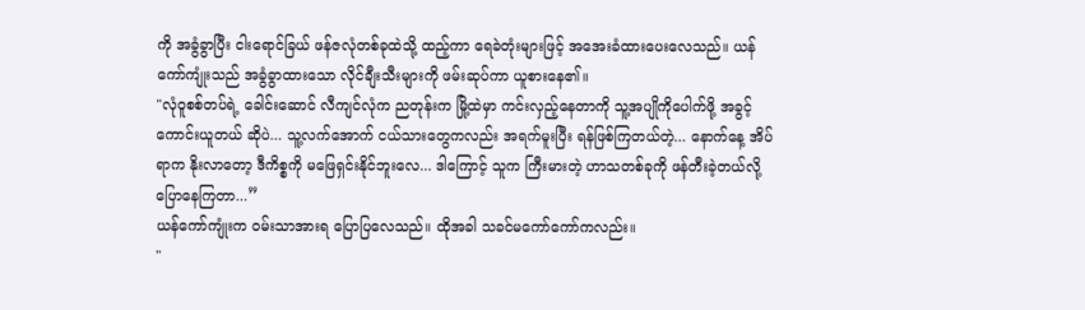ကို အခွံခွာပြီး ငါးရောင်ခြယ် ဖန်ဇလုံတစ်ခုထဲသို့ ထည့်ကာ ရေခဲတုံးများဖြင့် အအေးခံထားပေးလေသည်။ ယန်ကော်ကျုံးသည် အခွံခွာထားသော လိုင်ချီးသီးများကို ဖမ်းဆုပ်ကာ ယူစားနေ၏။
"လုံဝူစစ်တပ်ရဲ့ ခေါင်းဆောင် လီကျင်လုံက ညတုန်းက မြို့ထဲမှာ ကင်းလှည့်နေတာကို သူ့အပျိုကိုပေါက်ဖို့ အခွင့်ကောင်းယူတယ် ဆိုပဲ... သူ့လက်အောက် ငယ်သားတွေကလည်း အရက်မူးပြီး ရန်ဖြစ်ကြတယ်တဲ့... နောက်နေ့ အိပ်ရာက နိုးလာတော့ ဒီကိစ္စကို မဖြေရှင်းနိုင်ဘူးလေ... ဒါကြောင့် သူက ကြီးမားတဲ့ ဟာသတစ်ခုကို ဖန်တီးခဲ့တယ်လို့ ပြောနေကြတာ...”
ယန်ကော်ကျုံးက ဝမ်းသာအားရ ပြောပြလေသည်။ ထိုအခါ သခင်မကော်ကော်ကလည်း။
"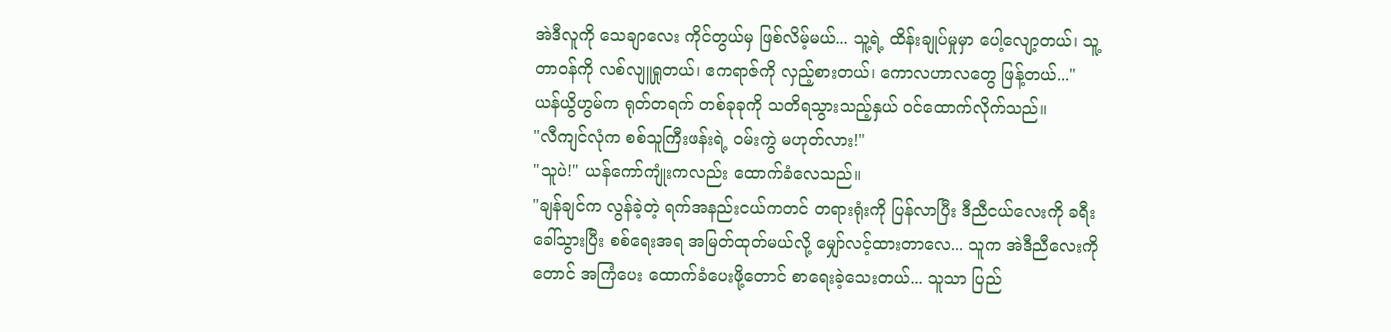အဲဒီလူကို သေချာလေး ကိုင်တွယ်မှ ဖြစ်လိမ့်မယ်... သူ့ရဲ့ ထိန်းချုပ်မှုမှာ ပေါ့လျော့တယ်၊ သူ့တာဝန်ကို လစ်လျူရှုတယ်၊ ဧကရာဇ်ကို လှည့်စားတယ်၊ ကောလဟာလတွေ ဖြန့်တယ်..."
ယန်ယွိဟွမ်က ရုတ်တရက် တစ်ခုခုကို သတိရသွားသည့်နှယ် ဝင်ထောက်လိုက်သည်။
"လီကျင်လုံက စစ်သူကြီးဖန်းရဲ့ ဝမ်းကွဲ မဟုတ်လား!"
"သူပဲ!" ယန်ကော်ကျုံးကလည်း ထောက်ခံလေသည်။
"ချန်ချင်က လွန်ခဲ့တဲ့ ရက်အနည်းငယ်ကတင် တရားရုံးကို ပြန်လာပြီး ဒီညီငယ်လေးကို ခရီးခေါ်သွားပြီး စစ်ရေးအရ အမြတ်ထုတ်မယ်လို့ မျှော်လင့်ထားတာလေ... သူက အဲဒီညီလေးကိုတောင် အကြံပေး ထောက်ခံပေးဖို့တောင် စာရေးခဲ့သေးတယ်... သူသာ ပြည်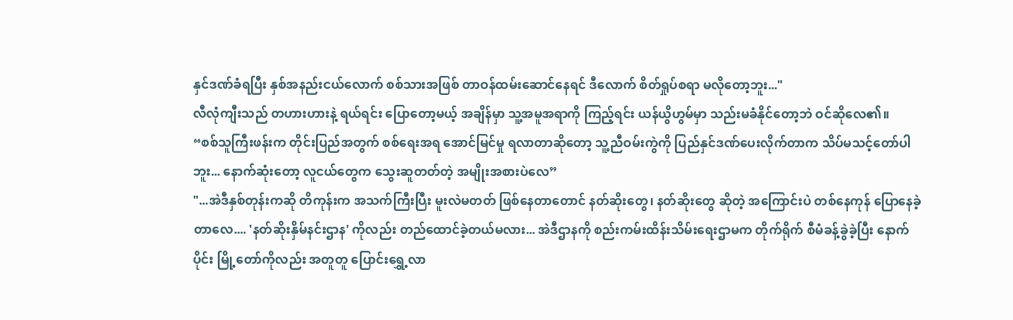နှင်ဒဏ်ခံရပြီး နှစ်အနည်းငယ်လောက် စစ်သားအဖြစ် တာဝန်ထမ်းဆောင်နေရင် ဒီလောက် စိတ်ရှုပ်စရာ မလိုတော့ဘူး..."
လီလုံကျီးသည် တဟားဟားနဲ့ ရယ်ရင်း ပြောတော့မယ့် အချိန်မှာ သူ့အမူအရာကို ကြည့်ရင်း ယန်ယွိဟွမ်မှာ သည်းမခံနိုင်တော့ဘဲ ဝင်ဆိုလေ၏။
“စစ်သူကြီးဖန်းက တိုင်းပြည်အတွက် စစ်ရေးအရ အောင်မြင်မှု ရလာတာဆိုတော့ သူ့ညီဝမ်းကွဲကို ပြည်နှင်ဒဏ်ပေးလိုက်တာက သိပ်မသင့်တော်ပါဘူး... နောက်ဆုံးတော့ လူငယ်တွေက သွေးဆူတတ်တဲ့ အမျိုးအစားပဲလေ”
"...အဲဒီနှစ်တုန်းကဆို တိကုန်းက အသက်ကြီးပြီး မူးလဲမတတ် ဖြစ်နေတာတောင် နတ်ဆိုးတွေ၊ နတ်ဆိုးတွေ ဆိုတဲ့ အကြောင်းပဲ တစ်နေကုန် ပြောနေခဲ့တာလေ.... 'နတ်ဆိုးနှိမ်နင်းဌာန' ကိုလည်း တည်ထောင်ခဲ့တယ်မလား... အဲဒီဌာနကို စည်းကမ်းထိန်းသိမ်းရေးဌာမက တိုက်ရိုက် စီမံခန့်ခွဲခဲ့ပြီး နောက်ပိုင်း မြို့တော်ကိုလည်း အတူတူ ပြောင်းရွှေ့လာ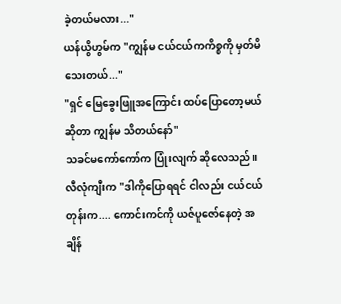ခဲ့တယ်မလား..."
ယန်ယွိဟွမ်က "ကျွန်မ ငယ်ငယ်ကကိစ္စကို မှတ်မိသေးတယ်..."
"ရှင် မြေခွေးဖြူအကြောင်း ထပ်ပြောတော့မယ်ဆိုတာ ကျွန်မ သိတယ်နော်"
သခင်မကော်ကော်က ပြုံးလျက် ဆိုလေသည်။
လီလုံကျီးက "ဒါကိုပြောရရင် ငါလည်း ငယ်ငယ်တုန်းက.... ကောင်းကင်ကို ယဇ်ပူဇော်နေတဲ့ အချိန်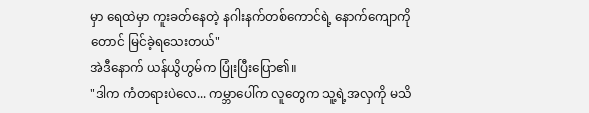မှာ ရေထဲမှာ ကူးခတ်နေတဲ့ နဂါးနက်တစ်ကောင်ရဲ့ နောက်ကျောကိုတောင် မြင်ခဲ့ရသေးတယ်"
အဲဒီနောက် ယန်ယွိဟွမ်က ပြုံးပြီးပြော၏။
"ဒါက ကံတရားပဲလေ... ကမ္ဘာပေါ်က လူတွေက သူ့ရဲ့အလှကို မသိ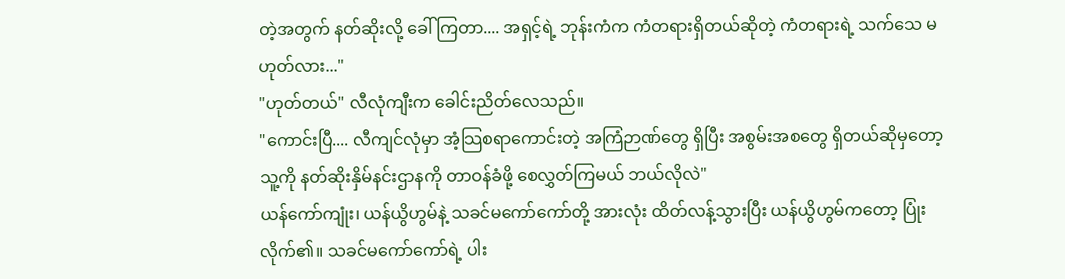တဲ့အတွက် နတ်ဆိုးလို့ ခေါ်ကြတာ.... အရှင့်ရဲ့ ဘုန်းကံက ကံတရားရှိတယ်ဆိုတဲ့ ကံတရားရဲ့ သက်သေ မဟုတ်လား..."
"ဟုတ်တယ်" လီလုံကျီးက ခေါင်းညိတ်လေသည်။
"ကောင်းပြီ.... လီကျင်လုံမှာ အံ့သြစရာကောင်းတဲ့ အကြံဉာဏ်တွေ ရှိပြီး အစွမ်းအစတွေ ရှိတယ်ဆိုမှတော့ သူ့ကို နတ်ဆိုးနှိမ်နင်းဌာနကို တာဝန်ခံဖို့ စေလွှတ်ကြမယ် ဘယ်လိုလဲ"
ယန်ကော်ကျုံး၊ ယန်ယွိဟွမ်နဲ့ သခင်မကော်ကော်တို့ အားလုံး ထိတ်လန့်သွားပြီး ယန်ယွိဟွမ်ကတော့ ပြုံးလိုက်၏။ သခင်မကော်ကော်ရဲ့ ပါး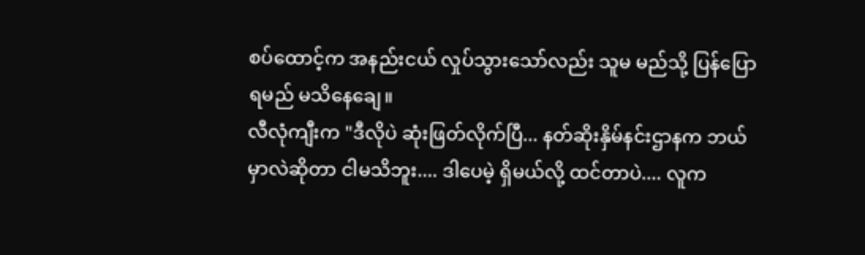စပ်ထောင့်က အနည်းငယ် လှုပ်သွားသော်လည်း သူမ မည်သို့ ပြန်ပြောရမည် မသိနေချေ။
လီလုံကျီးက "ဒီလိုပဲ ဆုံးဖြတ်လိုက်ပြီ... နတ်ဆိုးနှိမ်နင်းဌာနက ဘယ်မှာလဲဆိုတာ ငါမသိဘူး.... ဒါပေမဲ့ ရှိမယ်လို့ ထင်တာပဲ.... လူက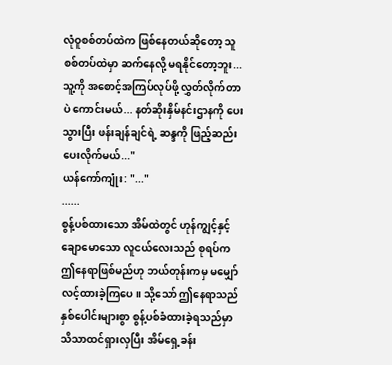လုံဝူစစ်တပ်ထဲက ဖြစ်နေတယ်ဆိုတော့ သူ စစ်တပ်ထဲမှာ ဆက်နေလို့ မရနိုင်တော့ဘူး... သူ့ကို အစောင့်အကြပ်လုပ်ဖို့ လွှတ်လိုက်တာပဲ ကောင်းမယ်... နတ်ဆိုးနှိမ်နင်းဌာနကို ပေးသွားပြီး ဖန်းချန်ချင်ရဲ့ ဆန္ဒကို ဖြည့်ဆည်းပေးလိုက်မယ်..."
ယန်ကော်ကျုံး: "..."
......
စွန့်ပစ်ထားသော အိမ်ထဲတွင် ဟုန်ကျွင့်နှင့် ချောမောသော လူငယ်လေးသည် စုရပ်က ဤနေရာဖြစ်မည်ဟု ဘယ်တုန်းကမှ မမျှော်လင့်ထားခဲ့ကြပေ။ သို့သော် ဤနေရာသည် နှစ်ပေါင်းများစွာ စွန့်ပစ်ခံထားခဲ့ရသည်မှာ သိသာထင်ရှားလှပြီး အိမ်ရှေ့ခန်း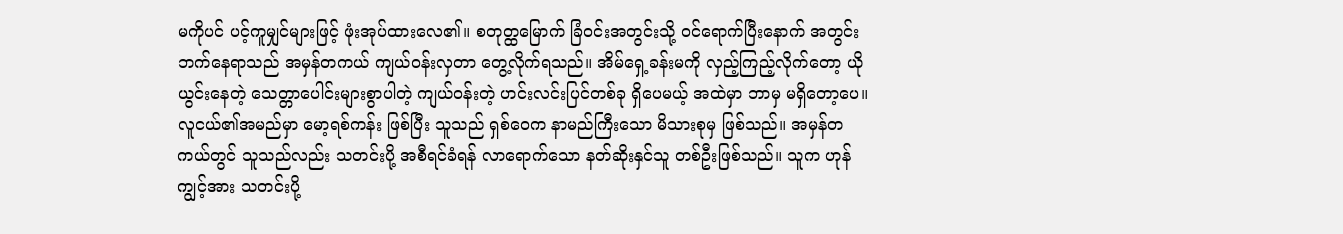မကိုပင် ပင့်ကူမျှင်များဖြင့် ဖုံးအုပ်ထားလေ၏။ စတုတ္ထမြောက် ခြံဝင်းအတွင်းသို့ ဝင်ရောက်ပြီးနောက် အတွင်းဘက်နေရာသည် အမှန်တကယ် ကျယ်ဝန်းလှတာ တွေ့လိုက်ရသည်။ အိမ်ရှေ့ခန်းမကို လှည့်ကြည့်လိုက်တော့ ယိုယွင်းနေတဲ့ သေတ္တာပေါင်းများစွာပါတဲ့ ကျယ်ဝန်းတဲ့ ဟင်းလင်းပြင်တစ်ခု ရှိပေမယ့် အထဲမှာ ဘာမှ မရှိတော့ပေ။
လူငယ်၏အမည်မှာ မော့ရစ်ကန်း ဖြစ်ပြီး သူသည် ရှစ်ဝေက နာမည်ကြီးသော မိသားစုမှ ဖြစ်သည်။ အမှန်တကယ်တွင် သူသည်လည်း သတင်းပို့ အစီရင်ခံရန် လာရောက်သော နတ်ဆိုးနှင်သူ တစ်ဦးဖြစ်သည်။ သူက ဟုန်ကျွင့်အား သတင်းပို့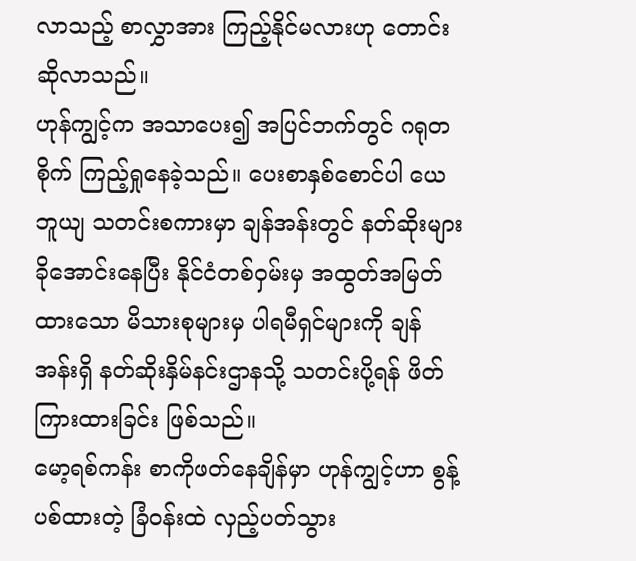လာသည့် စာလွှာအား ကြည့်နိုင်မလားဟု တောင်းဆိုလာသည်။
ဟုန်ကျွင့်က အသာပေး၍ အပြင်ဘက်တွင် ဂရုတစိုက် ကြည့်ရှုနေခဲ့သည်။ ပေးစာနှစ်စောင်ပါ ယေဘူယျ သတင်းစကားမှာ ချန်အန်းတွင် နတ်ဆိုးများ ခိုအောင်းနေပြီး နိုင်ငံတစ်ဝှမ်းမှ အထွတ်အမြတ်ထားသော မိသားစုများမှ ပါရမီရှင်များကို ချန်အန်းရှိ နတ်ဆိုးနှိမ်နင်းဌာနသို့ သတင်းပို့ရန် ဖိတ်ကြားထားခြင်း ဖြစ်သည်။
မော့ရစ်ကန်း စာကိုဖတ်နေချိန်မှာ ဟုန်ကျွင့်ဟာ စွန့်ပစ်ထားတဲ့ ခြံဝန်းထဲ လှည့်ပတ်သွား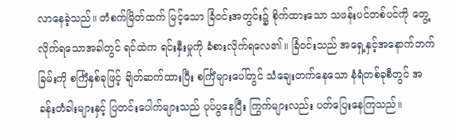လာနေခဲ့သည်။ တံစက်မြိတ်ထက် မြင့်သော ခြံဝင်းအတွင်း၌ စိုက်ထားသော သဖန်းပင်တစ်ပင်ကို တွေ့လိုက်ရသောအခါတွင် ရင်ထဲက ရင်းနှီးမှုကို ခံစားလိုက်ရလေ၏။ ခြံဝင်းသည် အရှေ့နှင့်အနောက်ဘက်ခြမ်းကို စင်္ကြံနှစ်ခုဖြင့် ချိတ်ဆက်ထားပြီး စင်္ကြံများပေါ်တွင် သံချေးတက်နေသော နံရံတစ်ခုစီတွင် အခန်းတံခါးများနှင့် ပြတင်းပေါက်များသည် ပုပ်ပွနေပြီး ကြွက်များလည်း ပတ်ပြေးနေကြသည်။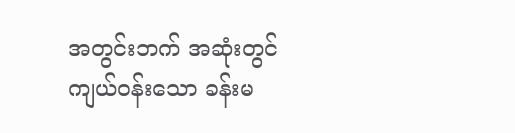အတွင်းဘက် အဆုံးတွင် ကျယ်ဝန်းသော ခန်းမ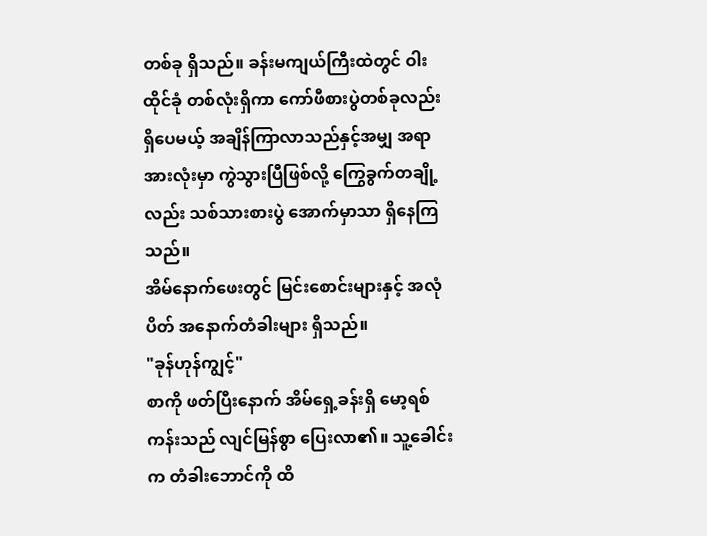တစ်ခု ရှိသည်။ ခန်းမကျယ်ကြီးထဲတွင် ဝါးထိုင်ခုံ တစ်လုံးရှိကာ ကော်ဖီစားပွဲတစ်ခုလည်း ရှိပေမယ့် အချိန်ကြာလာသည်နှင့်အမျှ အရာအားလုံးမှာ ကွဲသွားပြီဖြစ်လို့ ကြွေခွက်တချို့လည်း သစ်သားစားပွဲ အောက်မှာသာ ရှိနေကြသည်။
အိမ်နောက်ဖေးတွင် မြင်းစောင်းများနှင့် အလုံပိတ် အနောက်တံခါးများ ရှိသည်။
"ခုန်ဟုန်ကျွင့်"
စာကို ဖတ်ပြီးနောက် အိမ်ရှေ့ခန်းရှိ မော့ရစ်ကန်းသည် လျင်မြန်စွာ ပြေးလာ၏။ သူ့ခေါင်းက တံခါးဘောင်ကို ထိ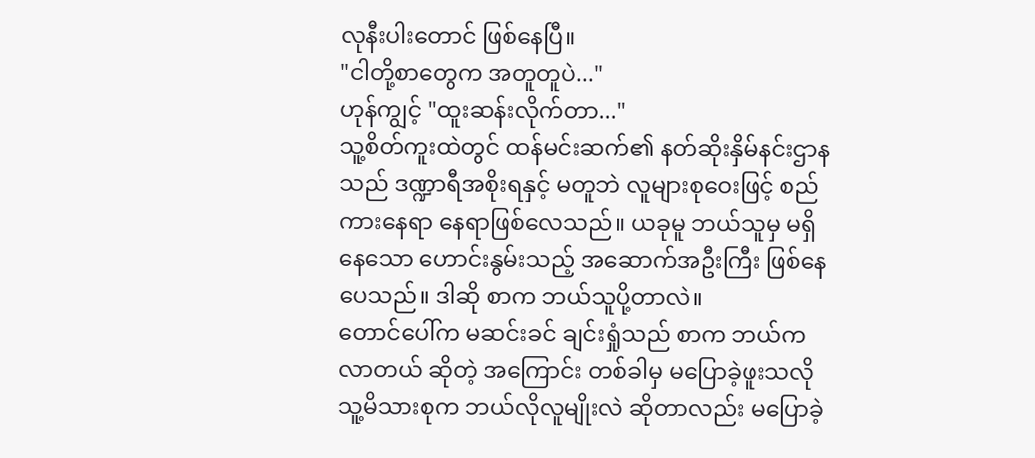လုနီးပါးတောင် ဖြစ်နေပြီ။
"ငါတို့စာတွေက အတူတူပဲ..."
ဟုန်ကျွင့် "ထူးဆန်းလိုက်တာ..."
သူ့စိတ်ကူးထဲတွင် ထန်မင်းဆက်၏ နတ်ဆိုးနှိမ်နင်းဌာနသည် ဒဏ္ဍာရီအစိုးရနှင့် မတူဘဲ လူများစုဝေးဖြင့် စည်ကားနေရာ နေရာဖြစ်လေသည်။ ယခုမူ ဘယ်သူမှ မရှိနေသော ဟောင်းနွမ်းသည့် အဆောက်အဦးကြီး ဖြစ်နေပေသည်။ ဒါဆို စာက ဘယ်သူပို့တာလဲ။
တောင်ပေါ်က မဆင်းခင် ချင်းရှုံသည် စာက ဘယ်ကလာတယ် ဆိုတဲ့ အကြောင်း တစ်ခါမှ မပြောခဲ့ဖူးသလို သူ့မိသားစုက ဘယ်လိုလူမျိုးလဲ ဆိုတာလည်း မပြောခဲ့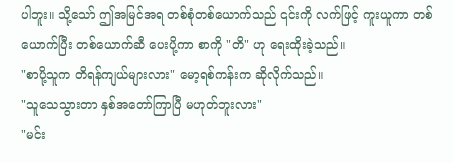ပါဘူး။ သို့သော် ဤအမြင်အရ တစ်စုံတစ်ယောက်သည် ၎င်းကို လက်ဖြင့် ကူးယူကာ တစ်ယောက်ပြီး တစ်ယောက်ဆီ ပေးပို့ကာ စာကို "တိ" ဟု ရေးထိုးခဲ့သည်။
"စာပို့သူက တိရန်ကျယ်များလား" မော့ရစ်ကန်းက ဆိုလိုက်သည်။
"သူသေသွားတာ နှစ်အတော်ကြာပြီ မဟုတ်ဘူးလား"
"မင်း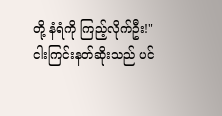တို့ နံရံကို ကြည့်လိုက်ဦး!"
ငါးကြင်းနတ်ဆိုးသည် ပင်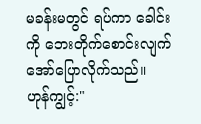မခန်းမတွင် ရပ်ကာ ခေါင်းကို ဘေးတိုက်စောင်းလျက် အော်ပြောလိုက်သည်။
ဟုန်ကျွင့်:"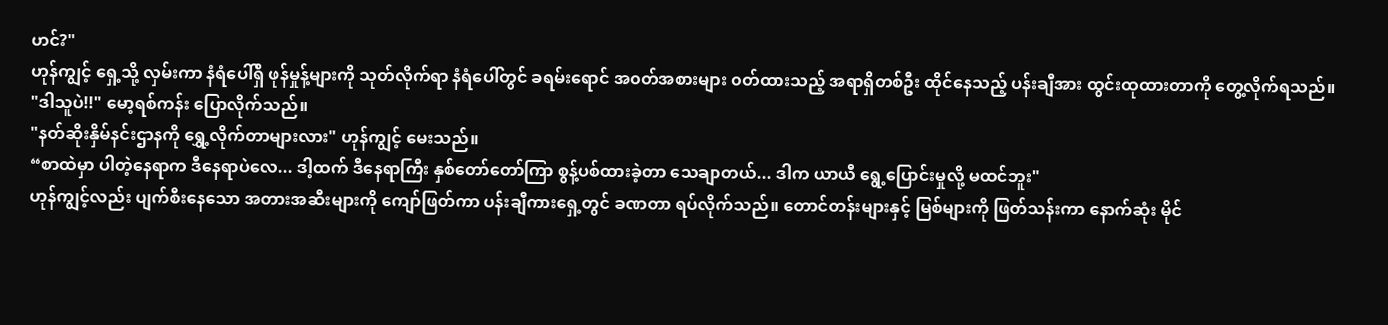ဟင်?"
ဟုန်ကျွင့် ရှေ့သို့ လှမ်းကာ နံရံပေါ်ရှိ ဖုန်မှုန့်များကို သုတ်လိုက်ရာ နံရံပေါ်တွင် ခရမ်းရောင် အ၀တ်အစားများ ၀တ်ထားသည့် အရာရှိတစ်ဦး ထိုင်နေသည့် ပန်းချီအား ထွင်းထုထားတာကို တွေ့လိုက်ရသည်။
"ဒါသူပဲ!!" မော့ရစ်ကန်း ပြောလိုက်သည်။
"နတ်ဆိုးနှိမ်နင်းဌာနကို ရွှေ့လိုက်တာများလား" ဟုန်ကျွင့် မေးသည်။
“စာထဲမှာ ပါတဲ့နေရာက ဒီနေရာပဲလေ... ဒါ့ထက် ဒီနေရာကြီး နှစ်တော်တော်ကြာ စွန့်ပစ်ထားခဲ့တာ သေချာတယ်... ဒါက ယာယီ ရွေ့ပြောင်းမှုလို့ မထင်ဘူး"
ဟုန်ကျွင့်လည်း ပျက်စီးနေသော အတားအဆီးများကို ကျော်ဖြတ်ကာ ပန်းချီကားရှေ့တွင် ခဏတာ ရပ်လိုက်သည်။ တောင်တန်းများနှင့် မြစ်များကို ဖြတ်သန်းကာ နောက်ဆုံး မိုင်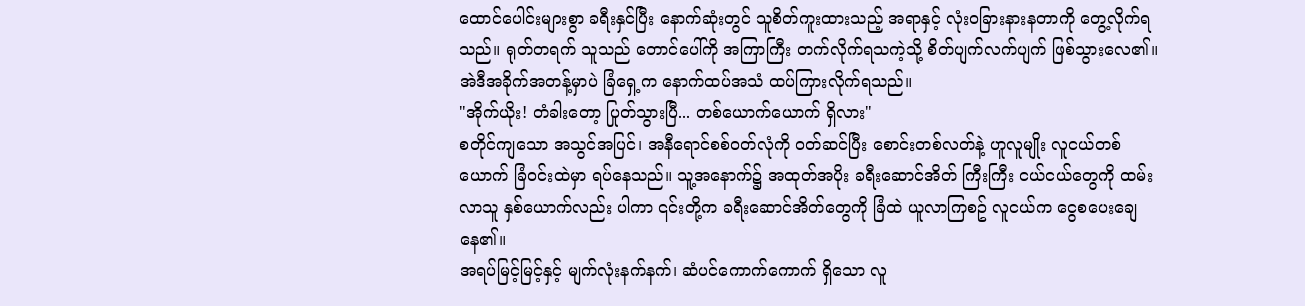ထောင်ပေါင်းများစွာ ခရီးနှင်ပြီး နောက်ဆုံးတွင် သူစိတ်ကူးထားသည့် အရာနှင့် လုံးဝခြားနားနတာကို တွေ့လိုက်ရသည်။ ရုတ်တရက် သူသည် တောင်ပေါ်ကို အကြာကြီး တက်လိုက်ရသကဲ့သို့ စိတ်ပျက်လက်ပျက် ဖြစ်သွားလေ၏။ အဲဒီအခိုက်အတန့်မှာပဲ ခြံရှေ့က နောက်ထပ်အသံ ထပ်ကြားလိုက်ရသည်။
"အိုက်ယိုး! တံခါးတော့ ပြုတ်သွားပြီ... တစ်ယောက်ယောက် ရှိလား"
စတိုင်ကျသော အသွင်အပြင်၊ အနီရောင်စစ်ဝတ်လုံကို ဝတ်ဆင်ပြီး စောင်းတစ်လတ်နဲ့ ဟူလူမျိုး လူငယ်တစ်ယောက် ခြံဝင်းထဲမှာ ရပ်နေသည်။ သူ့အနောက်၌ အထုတ်အပိုး ခရီးဆောင်အိတ် ကြီးကြီး ငယ်ငယ်တွေကို ထမ်းလာသူ နှစ်ယောက်လည်း ပါကာ ၎င်းတို့က ခရီးဆောင်အိတ်တွေကို ခြံထဲ ယူလာကြစဥ် လူငယ်က ငွေစပေးချေနေ၏။
အရပ်မြင့်မြင့်နှင့် မျက်လုံးနက်နက်၊ ဆံပင်ကောက်ကောက် ရှိသော လူ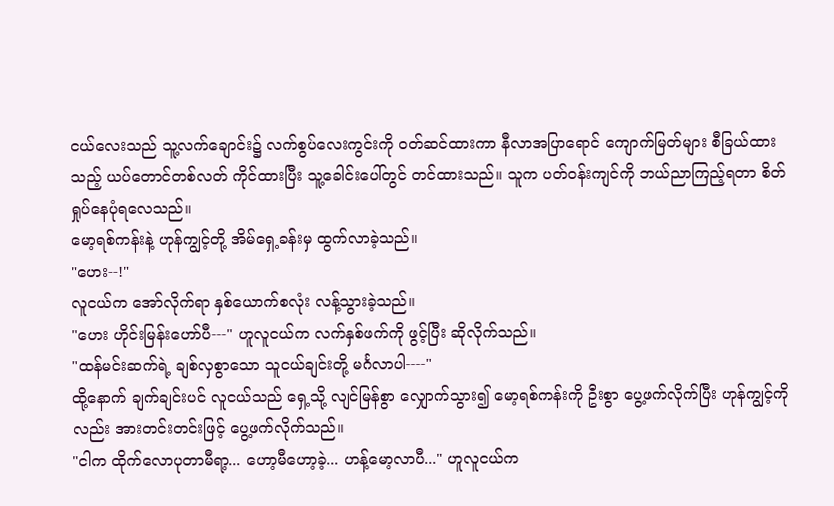ငယ်လေးသည် သူ့လက်ချောင်း၌ လက်စွပ်လေးကွင်းကို ဝတ်ဆင်ထားကာ နီလာအပြာရောင် ကျောက်မြတ်များ စီခြယ်ထားသည့် ယပ်တောင်တစ်လတ် ကိုင်ထားပြီး သူ့ခေါင်းပေါ်တွင် တင်ထားသည်။ သူက ပတ်ဝန်းကျင်ကို ဘယ်ညာကြည့်ရတာ စိတ်ရှုပ်နေပုံရလေသည်။
မော့ရစ်ကန်းနဲ့ ဟုန်ကျွင့်တို့ အိမ်ရှေ့ခန်းမှ ထွက်လာခဲ့သည်။
"ဟေး--!"
လူငယ်က အော်လိုက်ရာ နှစ်ယောက်စလုံး လန့်သွားခဲ့သည်။
"ဟေး ဟိုင်းမြန်းဟော်ပီ---" ဟူလူငယ်က လက်နှစ်ဖက်ကို ဖွင့်ပြီး ဆိုလိုက်သည်။
"ထန်မင်းဆက်ရဲ့ ချစ်လှစွာသော သူငယ်ချင်းတို့ မင်္ဂလာပါ----"
ထို့နောက် ချက်ချင်းပင် လူငယ်သည် ရှေ့သို့ လျင်မြန်စွာ လျှောက်သွား၍ မော့ရစ်ကန်းကို ဦးစွာ ပွေ့ဖက်လိုက်ပြီး ဟုန်ကျွင့်ကိုလည်း အားတင်းတင်းဖြင့် ပွေ့ဖက်လိုက်သည်။
"ငါက ထိုက်လောပုတာမီရာ့... ဟော့မီဟော့ခဲ့... ဟန့်မော့လာပီ..." ဟူလူငယ်က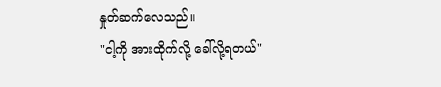နှုတ်ဆက်လေသည်။
"ငါ့ကို အားထိုက်လို့ ခေါ်လို့ရတယ်"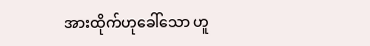အားထိုက်ဟုခေါ်သော ဟူ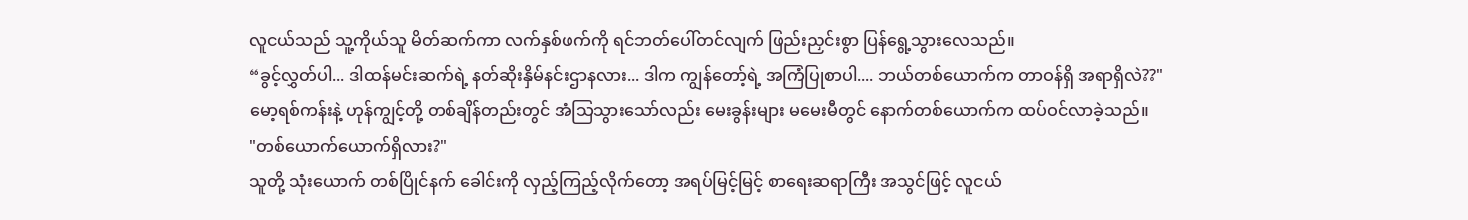လူငယ်သည် သူ့ကိုယ်သူ မိတ်ဆက်ကာ လက်နှစ်ဖက်ကို ရင်ဘတ်ပေါ်တင်လျက် ဖြည်းညှင်းစွာ ပြန်ရွေ့သွားလေသည်။
“ခွင့်လွှတ်ပါ... ဒါထန်မင်းဆက်ရဲ့ နတ်ဆိုးနှိမ်နင်းဌာနလား... ဒါက ကျွန်တော့်ရဲ့ အကြံပြုစာပါ.... ဘယ်တစ်ယောက်က တာဝန်ရှိ အရာရှိလဲ??"
မော့ရစ်ကန်းနဲ့ ဟုန်ကျွင့်တို့ တစ်ချိန်တည်းတွင် အံသြသွားသော်လည်း မေးခွန်းများ မမေးမီတွင် နောက်တစ်ယောက်က ထပ်ဝင်လာခဲ့သည်။
"တစ်ယောက်ယောက်ရှိလား?"
သူတို့ သုံးယောက် တစ်ပြိုင်နက် ခေါင်းကို လှည့်ကြည့်လိုက်တော့ အရပ်မြင့်မြင့် စာရေးဆရာကြီး အသွင်ဖြင့် လူငယ်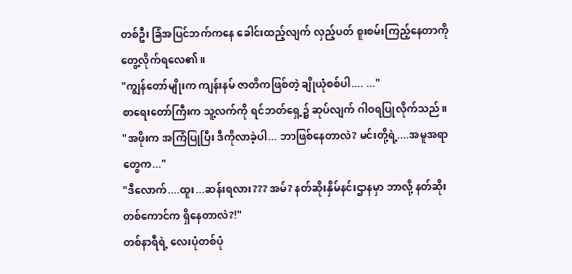တစ်ဦး ခြံအပြင်ဘက်ကနေ ခေါင်းထည့်လျက် လှည့်ပတ် စူးစမ်းကြည့်နေတာကို တွေ့လိုက်ရလေ၏။
"ကျွန်တော်မျိုးက ကျန်းနမ် ဇာတိကဖြစ်တဲ့ ချိုယုံစစ်ပါ.... ..."
စာရေးတော်ကြီးက သူ့လက်ကို ရင်ဘတ်ရှေ့၌ ဆုပ်လျက် ဂါဝရပြုလိုက်သည်။
"အဖိုးက အကြံပြုပြီး ဒီကိုလာခဲ့ပါ... ဘာဖြစ်နေတာလဲ? မင်းတို့ရဲ့....အမူအရာတွေက..."
"ဒီလောက်....ထူး...ဆန်းရလား??? အမ်? နတ်ဆိုးနှိမ်နင်းဌာနမှာ ဘာလို့ နတ်ဆိုးတစ်ကောင်က ရှိနေတာလဲ?!"
တစ်နာရီရဲ့ လေးပုံတစ်ပုံ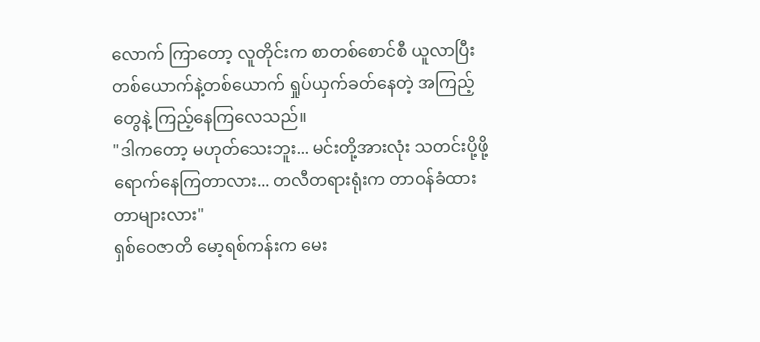လောက် ကြာတော့ လူတိုင်းက စာတစ်စောင်စီ ယူလာပြီး တစ်ယောက်နဲ့တစ်ယောက် ရှုပ်ယှက်ခတ်နေတဲ့ အကြည့်တွေနဲ့ ကြည့်နေကြလေသည်။
"ဒါကတော့ မဟုတ်သေးဘူး... မင်းတို့အားလုံး သတင်းပို့ဖို့ ရောက်နေကြတာလား... တလီတရားရုံးက တာဝန်ခံထားတာများလား"
ရှစ်ဝေဇာတိ မော့ရစ်ကန်းက မေး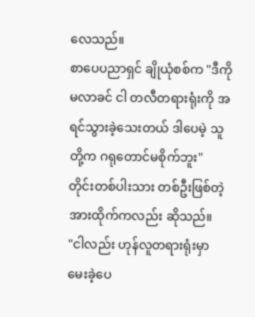လေသည်။
စာပေပညာရှင် ချိုယုံစစ်က "ဒီကိုမလာခင် ငါ တလီတရားရုံးကို အရင်သွားခဲ့သေးတယ် ဒါပေမဲ့ သူတို့က ဂရုတောင်မစိုက်ဘူး"
တိုင်းတစ်ပါးသား တစ်ဦးဖြစ်တဲ့ အားထိုက်ကလည်း ဆိုသည်။
"ငါလည်း ဟုန်လူတရားရုံးမှာ မေးခဲ့ပေ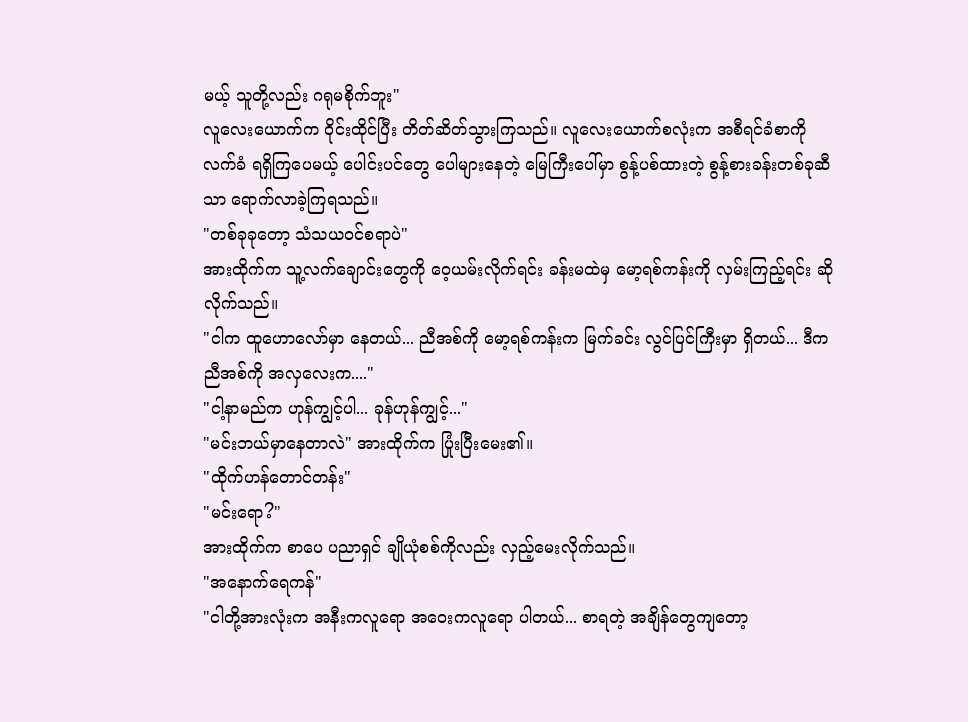မယ့် သူတို့လည်း ဂရုမစိုက်ဘူး"
လူလေးယောက်က ဝိုင်းထိုင်ပြီး တိတ်ဆိတ်သွားကြသည်။ လူလေးယောက်စလုံးက အစီရင်ခံစာကို လက်ခံ ရရှိကြပေမယ့် ပေါင်းပင်တွေ ပေါများနေတဲ့ မြေကြီးပေါ်မှာ စွန့်ပစ်ထားတဲ့ စွန့်စားခန်းတစ်ခုဆီသာ ရောက်လာခဲ့ကြရသည်။
"တစ်ခုခုတော့ သံသယဝင်စရာပဲ"
အားထိုက်က သူ့လက်ချောင်းတွေကို ဝေ့ယမ်းလိုက်ရင်း ခန်းမထဲမှ မော့ရစ်ကန်းကို လှမ်းကြည့်ရင်း ဆိုလိုက်သည်။
"ငါက ထူဟောလော်မှာ နေတယ်... ညီအစ်ကို မော့ရစ်ကန်းက မြက်ခင်း လွင်ပြင်ကြီးမှာ ရှိတယ်... ဒီက ညီအစ်ကို အလှလေးက...."
"ငါ့နာမည်က ဟုန်ကျွင့်ပါ... ခုန်ဟုန်ကျွင့်..."
"မင်းဘယ်မှာနေတာလဲ" အားထိုက်က ပြုံးပြီးမေး၏။
"ထိုက်ဟန်တောင်တန်း"
"မင်းရော?"
အားထိုက်က စာပေ ပညာရှင် ချိုယုံစစ်ကိုလည်း လှည့်မေးလိုက်သည်။
"အနောက်ရေကန်"
"ငါတို့အားလုံးက အနီးကလူရော အဝေးကလူရော ပါတယ်... စာရတဲ့ အချိန်တွေကျတော့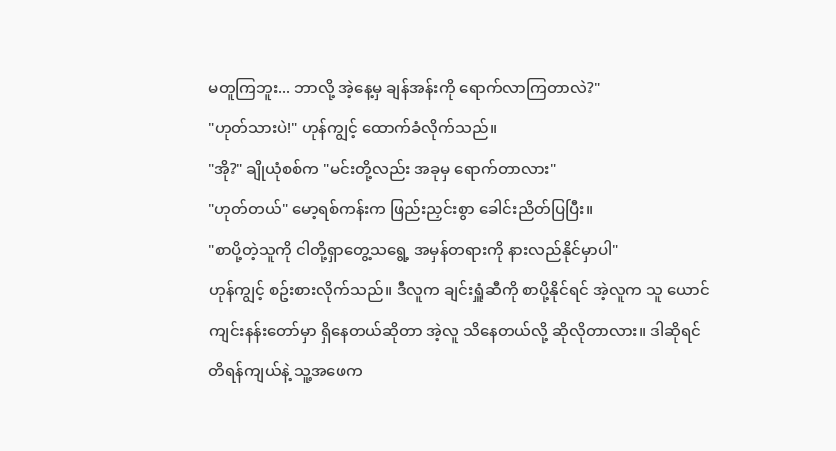မတူကြဘူး... ဘာလို့ အဲ့နေ့မှ ချန်အန်းကို ရောက်လာကြတာလဲ?"
"ဟုတ်သားပဲ!" ဟုန်ကျွင့် ထောက်ခံလိုက်သည်။
"အို?" ချိုယုံစစ်က "မင်းတို့လည်း အခုမှ ရောက်တာလား"
"ဟုတ်တယ်" မော့ရစ်ကန်းက ဖြည်းညှင်းစွာ ခေါင်းညိတ်ပြပြီး။
"စာပို့တဲ့သူကို ငါတို့ရှာတွေ့သရွေ့ အမှန်တရားကို နားလည်နိုင်မှာပါ"
ဟုန်ကျွင့် စဥ်းစားလိုက်သည်။ ဒီလူက ချင်းရှူံဆီကို စာပို့နိုင်ရင် အဲ့လူက သူ ယောင်ကျင်းနန်းတော်မှာ ရှိနေတယ်ဆိုတာ အဲ့လူ သိနေတယ်လို့ ဆိုလိုတာလား။ ဒါဆိုရင် တိရန်ကျယ်နဲ့ သူ့အဖေက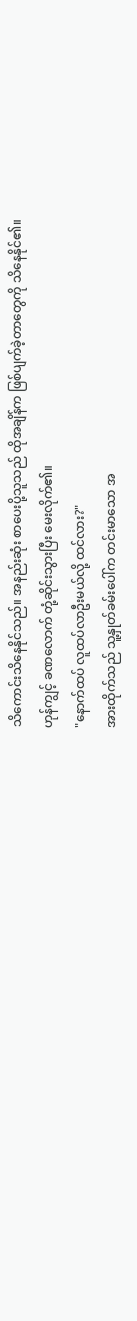သိကောင်းသိနေနိုင်သည်။ အနည်းဆုံး စာပေးပို့သူသည် ထိုအချိန်က ဖြစ်ပျက်ခဲ့တာတွေကို သိနေနိုင်၏။
ဟုန်ကျွင့် ခဏလောက် တုံ့ဆိုင်းသွားပြီး မေးလိုက်၏။
"နောက်ထပ် လူထပ်လာဦးမယ်လို့ ထင်လား?"
အားထိုက်သည် သူ့နှုတ်ခမ်းပေါ်က တင်းမာသော အ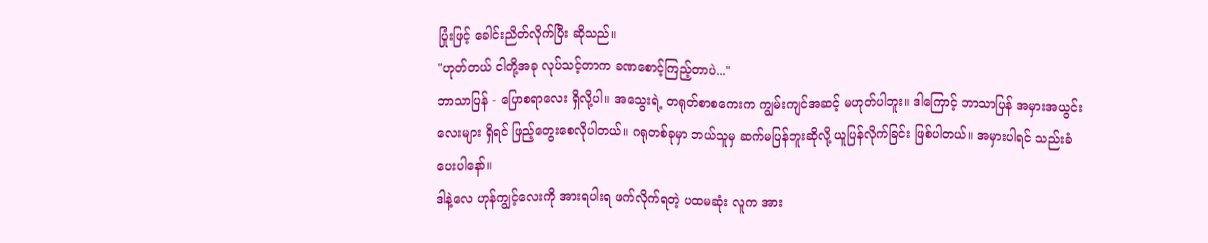ပြုံးဖြင့် ခေါင်းညိတ်လိုက်ပြီး ဆိုသည်။
"ဟုတ်တယ် ငါတို့အခု လုပ်သင့်တာက ခဏစောင့်ကြည့်တာပဲ..."
ဘာသာပြန် - ပြောစရာလေး ရှိလို့ပါ။ အသွေးရဲ့ တရုတ်စာစကေးက ကျွမ်းကျင်အဆင့် မဟုတ်ပါဘူး။ ဒါကြောင့် ဘာသာပြန် အမှားအယွင်းလေးများ ရှိရင် ဖြည့်တွေးစေလိုပါတယ်။ ဂရုတစ်ခုမှာ ဘယ်သူမှ ဆက်မပြန်ဘူးဆိုလို့ ယူပြန်လိုက်ခြင်း ဖြစ်ပါတယ်။ အမှားပါရင် သည်းခံပေးပါနော်။
ဒါနဲ့လေ ဟုန်ကျွင့်လေးကို အားရပါးရ ဖက်လိုက်ရတဲ့ ပထမဆုံး လူက အား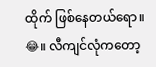ထိုက် ဖြစ်နေတယ်ရော။ 😂။ လီကျင်လုံကတော့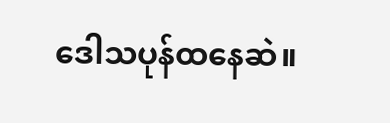ဒေါသပုန်ထနေဆဲ။